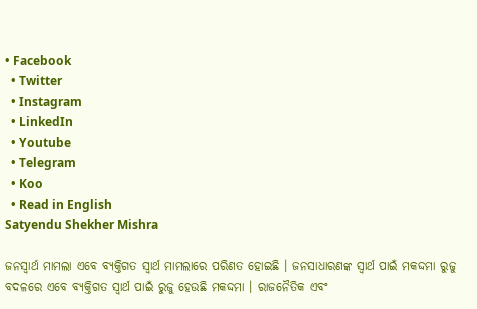• Facebook
  • Twitter
  • Instagram
  • LinkedIn
  • Youtube
  • Telegram
  • Koo
  • Read in English
Satyendu Shekher Mishra

ଜନସ୍ୱାର୍ଥ ମାମଲା ଏବେ ବ୍ୟକ୍ତିଗତ ସ୍ୱାର୍ଥ ମାମଲାରେ ପରିଣତ ହୋଇଛି । ଜନସାଧାରଣଙ୍କ ସ୍ୱାର୍ଥ ପାଇଁ ମକଦ୍ଦମା ରୁଜୁ ବଦଳରେ ଏବେ ବ୍ୟକ୍ତିଗତ ସ୍ୱାର୍ଥ ପାଇଁ ରୁଜୁ ହେଉଛି ମକଦ୍ଦମା । ରାଜନୈତିକ ଏବଂ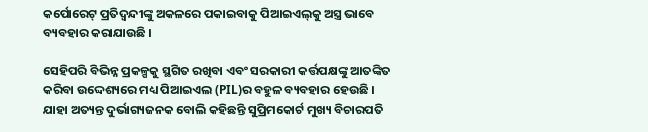କର୍ପୋରେଟ୍‌ ପ୍ରତିଦ୍ୱନ୍ଦୀଙ୍କୁ ଅକଳରେ ପକାଇବାକୁ ପିଆଇଏଲ୍‌କୁ ଅସ୍ତ୍ର ଭାବେ ବ୍ୟବହାର କରାଯାଉଛି ।

ସେହିପରି ବିଭିନ୍ନ ପ୍ରକଳ୍ପକୁ ସ୍ଥଗିତ ରଖିବା ଏବଂ ସରକାରୀ କର୍ତ୍ତପକ୍ଷଙ୍କୁ ଆତଙ୍କିତ କରିବା ଉଦ୍ଦେଶ୍ୟରେ ମଧ୍ୟ ପିଆଇଏଲ (PIL)ର ବହୁଳ ବ୍ୟବହାର ହେଉଛି । ଯାହା ଅତ୍ୟନ୍ତ ଦୁର୍ଭାଗ୍ୟଜନକ ବୋଲି କହିଛନ୍ତି ସୁପ୍ରିମକୋର୍ଟ ମୁଖ୍ୟ ବିଚାରପତି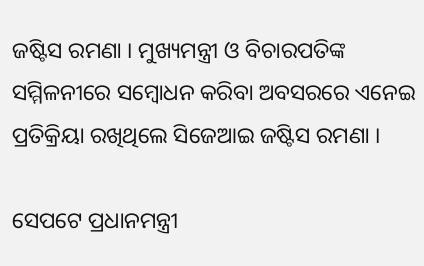ଜଷ୍ଟିସ ରମଣା । ମୁଖ୍ୟମନ୍ତ୍ରୀ ଓ ବିଚାରପତିଙ୍କ ସମ୍ମିଳନୀରେ ସମ୍ବୋଧନ କରିବା ଅବସରରେ ଏନେଇ ପ୍ରତିକ୍ରିୟା ରଖିଥିଲେ ସିଜେଆଇ ଜଷ୍ଟିସ ରମଣା ।

ସେପଟେ ପ୍ରଧାନମନ୍ତ୍ରୀ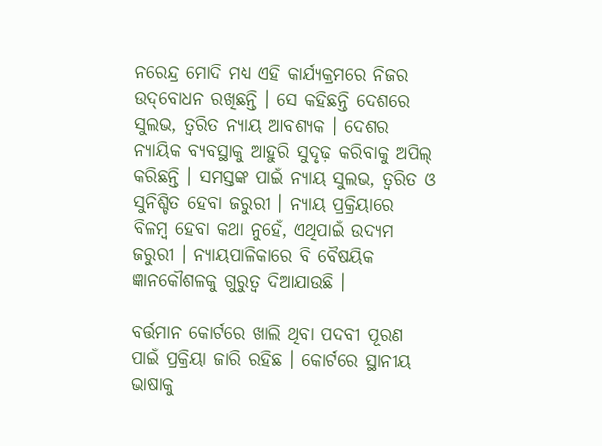ନରେନ୍ଦ୍ର ମୋଦି ମଧ୍ୟ ଏହି କାର୍ଯ୍ୟକ୍ରମରେ ନିଜର ଉଦ୍‌ବୋଧନ ରଖିଛନ୍ତି । ସେ କହିଛନ୍ତି ଦେଶରେ ସୁଲଭ, ତ୍ୱରିତ ନ୍ୟାୟ ଆବଶ୍ୟକ । ଦେଶର ନ୍ୟାୟିକ ବ୍ୟବସ୍ଥାକୁ ଆହୁରି ସୁଦୃଢ଼ କରିବାକୁ ଅପିଲ୍ କରିଛନ୍ତି । ସମସ୍ତଙ୍କ ପାଇଁ ନ୍ୟାୟ ସୁଲଭ, ତ୍ୱରିତ ଓ ସୁନିଶ୍ଚିତ ହେବା ଜରୁରୀ । ନ୍ୟାୟ ପ୍ରକ୍ରିୟାରେ ବିଳମ୍ବ ହେବା କଥା ନୁହେଁ, ଏଥିପାଇଁ ଉଦ୍ୟମ ଜରୁରୀ । ନ୍ୟାୟପାଳିକାରେ ବି ବୈଷୟିକ ଜ୍ଞାନକୌଶଳକୁ ଗୁରୁତ୍ୱ ଦିଆଯାଉଛି ।

ବର୍ତ୍ତମାନ କୋର୍ଟରେ ଖାଲି ଥିବା ପଦବୀ ପୂରଣ ପାଇଁ ପ୍ରକ୍ରିୟା ଜାରି ରହିଛ । କୋର୍ଟରେ ସ୍ଥାନୀୟ ଭାଷାକୁ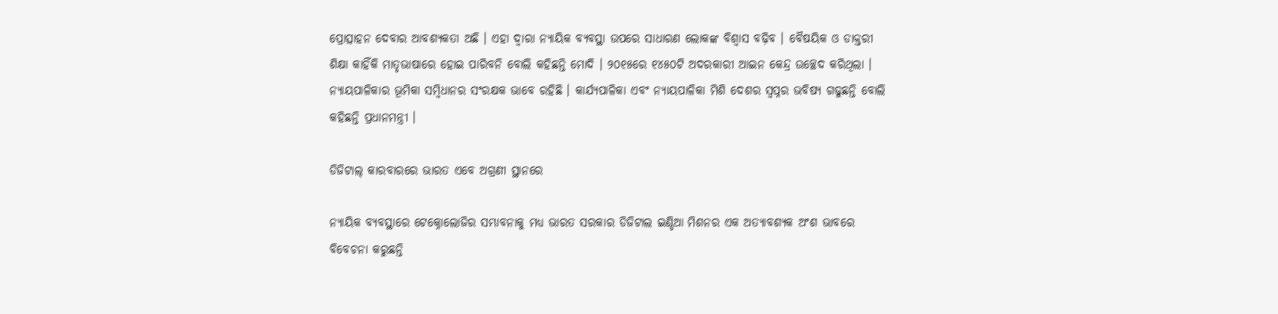ପ୍ରୋତ୍ସାହନ ଦେବାର ଆବଶ୍ୟକତା ଅଛି । ଏହା ଦ୍ୱାରା ନ୍ୟାୟିକ ବ୍ୟବସ୍ଥା ଉପରେ ସାଧାରଣ ଲୋକଙ୍କ ବିଶ୍ୱାସ ବଢ଼ିବ । ବୈଷୟିକ ଓ ଡାକ୍ତରୀ ଶିକ୍ଷା କାହିଁକି ମାତୃଭାଷାରେ ହୋଇ ପାରିବନି ବୋଲି କହିଛନ୍ତି ମୋଦି । ୨୦୧୫ରେ ୧୪୫୦ଟି ଅଦରକାରୀ ଆଇନ କେନ୍ଦ୍ର ଉଚ୍ଛେଦ କରିଥିଲା । ନ୍ୟାୟପାଳିକାର ଭୂମିକା ସମ୍ବିଧାନର ସଂରକ୍ଷକ ଭାବେ ରହିଛି । କାର୍ଯ୍ୟପାଳିକା ଏବଂ ନ୍ୟାୟପାଳିକା ମିଶି ଦେଶର ସ୍ୱପ୍ନର ଭବିଷ୍ୟ ଗଢୁଛନ୍ତି ବୋଲି କହିଛନ୍ତି ପ୍ରଧାନମନ୍ତ୍ରୀ ।

ଡିଜିଟାଲ୍ କାରବାରରେ ଭାରତ ଏବେ ଅଗ୍ରଣୀ ସ୍ଥାନରେ

ନ୍ୟାୟିକ ବ୍ୟବସ୍ଥାରେ ଟେକ୍ନୋଲୋଜିର ସମ୍ଭାବନାକୁ ମଧ୍ୟ ଭାରତ ସରକାର ଡିଜିଟାଲ ଇଣ୍ଡିଆ ମିଶନର ଏକ ଅତ୍ୟାବଶ୍ୟକ ଅଂଶ ଭାବରେ ବିବେଚନା କରୁଛନ୍ତି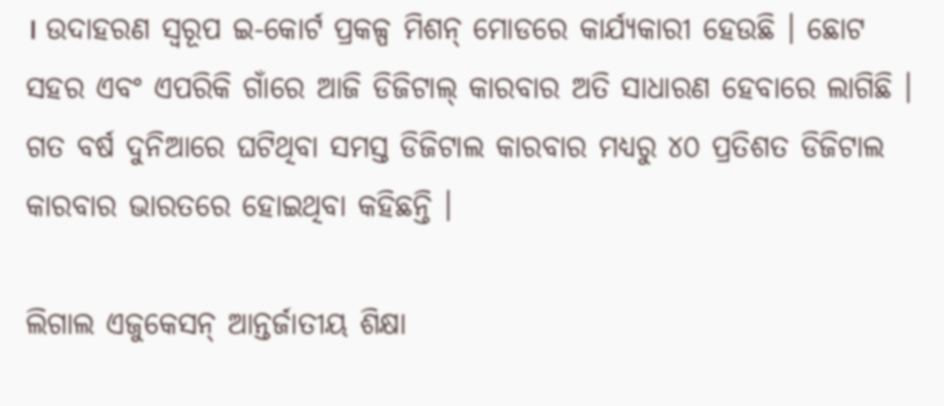। ଉଦାହରଣ ସ୍ୱରୂପ ଇ-କୋର୍ଟ ପ୍ରକଳ୍ପ ମିଶନ୍ ମୋଡରେ କାର୍ଯ୍ୟକାରୀ ହେଉଛି । ଛୋଟ ସହର ଏବଂ ଏପରିକି ଗାଁରେ ଆଜି ଡିଜିଟାଲ୍ କାରବାର ଅତି ସାଧାରଣ ହେବାରେ ଲାଗିଛି । ଗତ ବର୍ଷ ଦୁନିଆରେ ଘଟିଥିବା ସମସ୍ତ ଡିଜିଟାଲ କାରବାର ମଧ୍ୟରୁ ୪୦ ପ୍ରତିଶତ ଡିଜିଟାଲ କାରବାର ଭାରତରେ ହୋଇଥିବା କହିଛନ୍ତି ।

ଲିଗାଲ ଏଜୁକେସନ୍ ଆନ୍ତର୍ଜାତୀୟ ଶିକ୍ଷା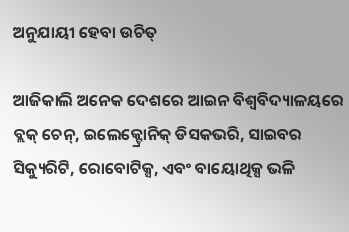ଅନୁଯାୟୀ ହେବା ଉଚିତ୍

ଆଜିକାଲି ଅନେକ ଦେଶରେ ଆଇନ ବିଶ୍ୱବିଦ୍ୟାଳୟରେ ବ୍ଲକ୍ ଚେନ୍, ଇଲେକ୍ଟ୍ରୋନିକ୍ ଡିସକଭରି, ସାଇବର ସିକ୍ୟୁରିଟି, ରୋବୋଟିକ୍ସ, ଏବଂ ବାୟୋଥିକ୍ସ ଭଳି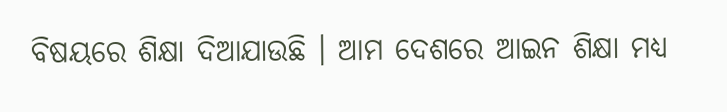ବିଷୟରେ ଶିକ୍ଷା ଦିଆଯାଉଛି । ଆମ ଦେଶରେ ଆଇନ ଶିକ୍ଷା ମଧ୍ୟ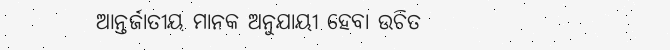ଆନ୍ତର୍ଜାତୀୟ ମାନକ ଅନୁଯାୟୀ ହେବା ଉଚିତ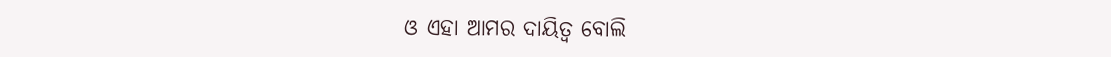ଓ ଏହା ଆମର ଦାୟିତ୍ୱ ବୋଲି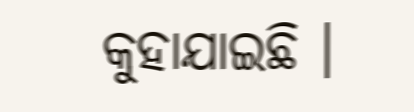କୁହାଯାଇଛି ।